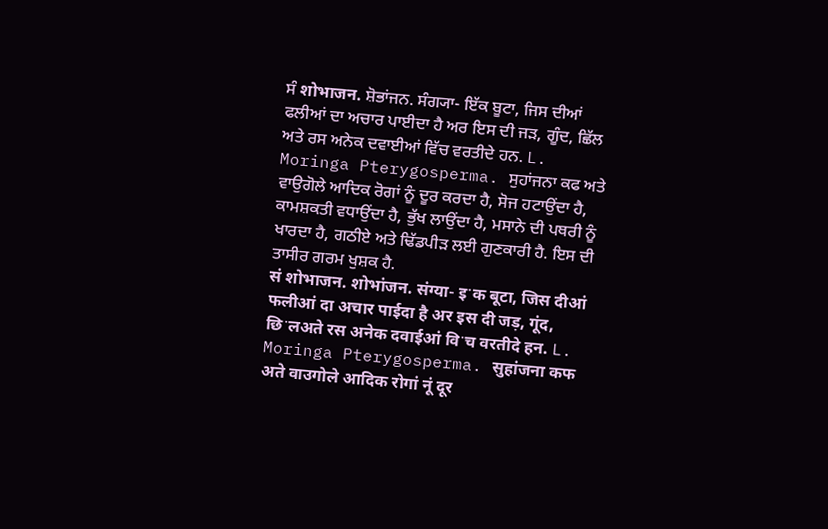ਸੰ शोभाजन. ਸ਼ੋਭਾਂਜਨ. ਸੰਗ੍ਯਾ- ਇੱਕ ਬੂਟਾ, ਜਿਸ ਦੀਆਂ ਫਲੀਆਂ ਦਾ ਅਚਾਰ ਪਾਈਦਾ ਹੈ ਅਰ ਇਸ ਦੀ ਜੜ, ਗੂੰਦ, ਛਿੱਲ ਅਤੇ ਰਸ ਅਨੇਕ ਦਵਾਈਆਂ ਵਿੱਚ ਵਰਤੀਦੇ ਹਨ. L. Moringa Pterygosperma. ਸੁਹਾਂਜਨਾ ਕਫ ਅਤੇ ਵਾਉਗੋਲੇ ਆਦਿਕ ਰੋਗਾਂ ਨੂੰ ਦੂਰ ਕਰਦਾ ਹੈ, ਸੋਜ ਹਟਾਉਂਦਾ ਹੈ, ਕਾਮਸ਼ਕਤੀ ਵਧਾਉਂਦਾ ਹੈ, ਭੁੱਖ ਲਾਉਂਦਾ ਹੈ, ਮਸਾਨੇ ਦੀ ਪਥਰੀ ਨੂੰ ਖਾਰਦਾ ਹੈ, ਗਠੀਏ ਅਤੇ ਢਿੱਡਪੀੜ ਲਈ ਗੁਣਕਾਰੀ ਹੈ. ਇਸ ਦੀ ਤਾਸੀਰ ਗਰਮ ਖੁਸ਼ਕ ਹੈ.
सं शोभाजन. शोभांजन. संग्या- इॱक बूटा, जिस दीआं फलीआं दा अचार पाईदा है अर इस दी जड़, गूंद, छिॱलअते रस अनेक दवाईआं विॱच वरतीदे हन. L. Moringa Pterygosperma. सुहांजना कफ अते वाउगोले आदिक रोगां नूं दूर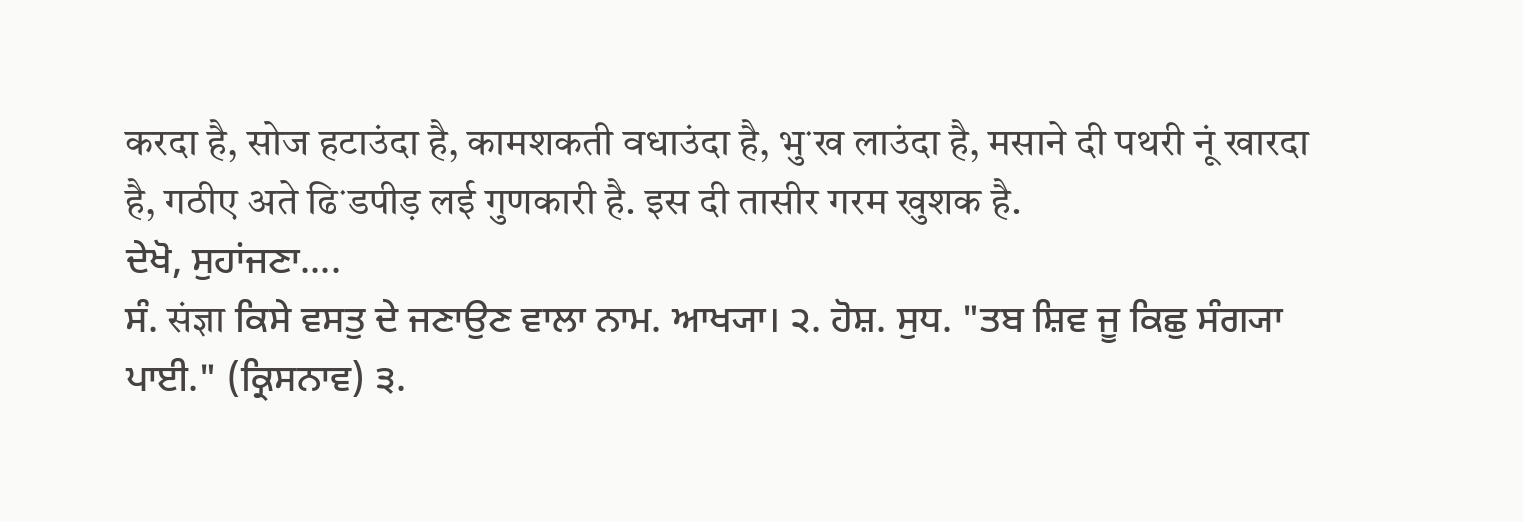करदा है, सोज हटाउंदा है, कामशकती वधाउंदा है, भुॱख लाउंदा है, मसाने दी पथरी नूं खारदा है, गठीए अते ढिॱडपीड़ लई गुणकारी है. इस दी तासीर गरम खुशक है.
ਦੇਖੋ, ਸੁਹਾਂਜਣਾ....
ਸੰ. संज्ञा ਕਿਸੇ ਵਸਤੁ ਦੇ ਜਣਾਉਣ ਵਾਲਾ ਨਾਮ. ਆਖ੍ਯਾ। ੨. ਹੋਸ਼. ਸੁਧ. "ਤਬ ਸ਼ਿਵ ਜੂ ਕਿਛੁ ਸੰਗ੍ਯਾ ਪਾਈ." (ਕ੍ਰਿਸਨਾਵ) ੩.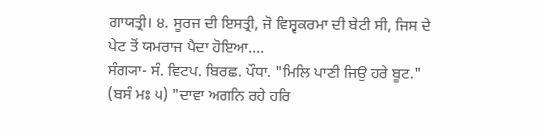ਗਾਯਤ੍ਰੀ। ੪. ਸੂਰਜ ਦੀ ਇਸਤ੍ਰੀ, ਜੋ ਵਿਸ਼੍ਵਕਰਮਾ ਦੀ ਬੇਟੀ ਸੀ, ਜਿਸ ਦੇ ਪੇਟ ਤੋਂ ਯਮਰਾਜ ਪੈਦਾ ਹੋਇਆ....
ਸੰਗ੍ਯਾ- ਸੰ. ਵਿਟਪ. ਬਿਰਛ. ਪੌਧਾ. "ਮਿਲਿ ਪਾਣੀ ਜਿਉ ਹਰੇ ਬੂਟ." (ਬਸੰ ਮਃ ੫) "ਦਾਵਾ ਅਗਨਿ ਰਹੇ ਹਰਿ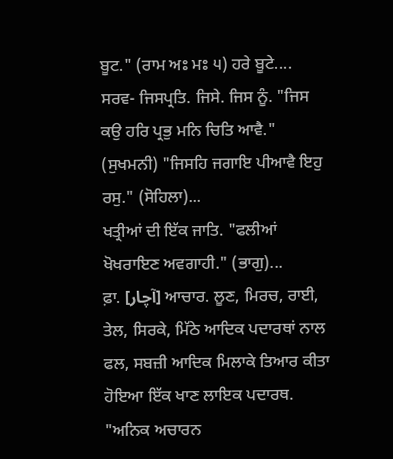ਬੂਟ." (ਰਾਮ ਅਃ ਮਃ ੫) ਹਰੇ ਬੂਟੇ....
ਸਰਵ- ਜਿਸਪ੍ਰਤਿ. ਜਿਸੇ. ਜਿਸ ਨੂੰ. "ਜਿਸ ਕਉ ਹਰਿ ਪ੍ਰਭੁ ਮਨਿ ਚਿਤਿ ਆਵੈ." (ਸੁਖਮਨੀ) "ਜਿਸਹਿ ਜਗਾਇ ਪੀਆਵੈ ਇਹੁ ਰਸੁ." (ਸੋਹਿਲਾ)...
ਖਤ੍ਰੀਆਂ ਦੀ ਇੱਕ ਜਾਤਿ. "ਫਲੀਆਂ ਖੋਖਰਾਇਣ ਅਵਗਾਹੀ." (ਭਾਗੁ)...
ਫ਼ਾ. [آچار] ਆਚਾਰ. ਲੂਣ, ਮਿਰਚ, ਰਾਈ, ਤੇਲ, ਸਿਰਕੇ, ਮਿੱਠੇ ਆਦਿਕ ਪਦਾਰਥਾਂ ਨਾਲ ਫਲ, ਸਬਜ਼ੀ ਆਦਿਕ ਮਿਲਾਕੇ ਤਿਆਰ ਕੀਤਾ ਹੋਇਆ ਇੱਕ ਖਾਣ ਲਾਇਕ ਪਦਾਰਥ. "ਅਨਿਕ ਅਚਾਰਨ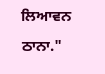ਲਿਆਵਨ ਠਾਨਾ."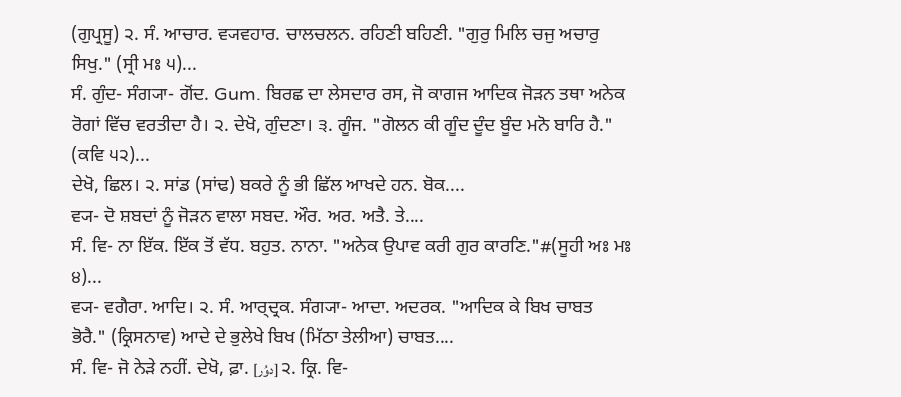(ਗੁਪ੍ਰਸੂ) ੨. ਸੰ. ਆਚਾਰ. ਵ੍ਯਵਹਾਰ. ਚਾਲਚਲਨ. ਰਹਿਣੀ ਬਹਿਣੀ. "ਗੁਰੁ ਮਿਲਿ ਚਜੁ ਅਚਾਰੁ ਸਿਖੁ." (ਸ੍ਰੀ ਮਃ ੫)...
ਸੰ. ਗੁੰਦ- ਸੰਗ੍ਯਾ- ਗੋਂਦ. Gum. ਬਿਰਛ ਦਾ ਲੇਸਦਾਰ ਰਸ, ਜੋ ਕਾਗਜ ਆਦਿਕ ਜੋੜਨ ਤਥਾ ਅਨੇਕ ਰੋਗਾਂ ਵਿੱਚ ਵਰਤੀਦਾ ਹੈ। ੨. ਦੇਖੋ, ਗੁੰਦਣਾ। ੩. ਗੂੰਜ. "ਗੋਲਨ ਕੀ ਗੂੰਦ ਦੂੰਦ ਬੂੰਦ ਮਨੋ ਬਾਰਿ ਹੈ." (ਕਵਿ ੫੨)...
ਦੇਖੋ, ਛਿਲ। ੨. ਸਾਂਡ (ਸਾਂਢ) ਬਕਰੇ ਨੂੰ ਭੀ ਛਿੱਲ ਆਖਦੇ ਹਨ. ਬੋਕ....
ਵ੍ਯ- ਦੋ ਸ਼ਬਦਾਂ ਨੂੰ ਜੋੜਨ ਵਾਲਾ ਸਬਦ. ਔਰ. ਅਰ. ਅਤੈ. ਤੇ....
ਸੰ. ਵਿ- ਨਾ ਇੱਕ. ਇੱਕ ਤੋਂ ਵੱਧ. ਬਹੁਤ. ਨਾਨਾ. "ਅਨੇਕ ਉਪਾਵ ਕਰੀ ਗੁਰ ਕਾਰਣਿ."#(ਸੂਹੀ ਅਃ ਮਃ ੪)...
ਵ੍ਯ- ਵਗੈਰਾ. ਆਦਿ। ੨. ਸੰ. ਆਰ੍ਦ੍ਰਕ. ਸੰਗ੍ਯਾ- ਆਦਾ. ਅਦਰਕ. "ਆਦਿਕ ਕੇ ਬਿਖ ਚਾਬਤ ਭੋਰੈ." (ਕ੍ਰਿਸਨਾਵ) ਆਦੇ ਦੇ ਭੁਲੇਖੇ ਬਿਖ (ਮਿੱਠਾ ਤੇਲੀਆ) ਚਾਬਤ....
ਸੰ. ਵਿ- ਜੋ ਨੇੜੇ ਨਹੀਂ. ਦੇਖੋ, ਫ਼ਾ. [دوُر] ੨. ਕ੍ਰਿ. ਵਿ-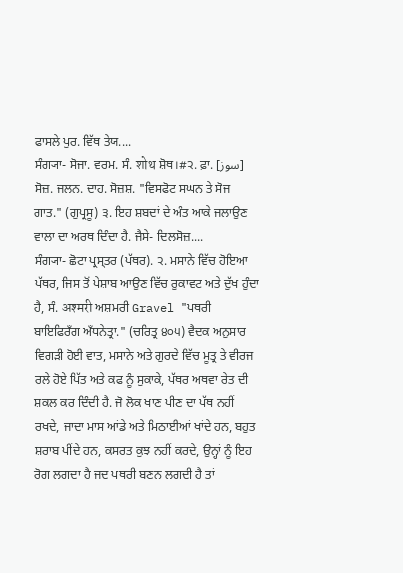ਫਾਸਲੇ ਪੁਰ. ਵਿੱਥ ਤੇਯ....
ਸੰਗ੍ਯਾ- ਸੋਜਾ. ਵਰਮ. ਸੰ. शोथ ਸ਼ੋਥ।#੨. ਫ਼ਾ. [سوز] ਸੋਜ਼. ਜਲਨ. ਦਾਹ. ਸੋਜ਼ਸ਼. "ਵਿਸਫੋਟ ਸਘਨ ਤੇ ਸੋਜ ਗਾਤ." (ਗੁਪ੍ਰਸੂ) ੩. ਇਹ ਸ਼ਬਦਾਂ ਦੇ ਅੰਤ ਆਕੇ ਜਲਾਉਣ ਵਾਲਾ ਦਾ ਅਰਥ ਦਿੰਦਾ ਹੈ. ਜੈਸੇ- ਦਿਲਸੋਜ਼....
ਸੰਗ੍ਯਾ- ਛੋਟਾ ਪ੍ਰਸ੍ਤਰ (ਪੱਥਰ). ੨. ਮਸਾਨੇ ਵਿੱਚ ਹੋਇਆ ਪੱਥਰ, ਜਿਸ ਤੋਂ ਪੇਸ਼ਾਬ ਆਉਣ ਵਿੱਚ ਰੁਕਾਵਟ ਅਤੇ ਦੁੱਖ ਹੁੰਦਾ ਹੈ, ਸੰ. अश्मरी ਅਸ਼ਮਰੀ Gravel "ਪਥਰੀ ਬਾਇਫਿਰਁਗ ਅਁਧਨੇਤ੍ਰਾ." (ਚਰਿਤ੍ਰ ੪੦੫) ਵੈਦਕ ਅਨੁਸਾਰ ਵਿਗੜੀ ਹੋਈ ਵਾਤ, ਮਸਾਨੇ ਅਤੇ ਗੁਰਦੇ ਵਿੱਚ ਮੂਤ੍ਰ ਤੇ ਵੀਰਜ ਰਲੇ ਹੋਏ ਪਿੱਤ ਅਤੇ ਕਫ ਨੂੰ ਸੁਕਾਕੇ, ਪੱਥਰ ਅਥਵਾ ਰੇਤ ਦੀ ਸ਼ਕਲ ਕਰ ਦਿੰਦੀ ਹੈ. ਜੋ ਲੋਕ ਖਾਣ ਪੀਣ ਦਾ ਪੱਥ ਨਹੀਂ ਰਖਦੇ, ਜਾਦਾ ਮਾਸ ਆਂਡੇ ਅਤੇ ਮਿਠਾਈਆਂ ਖਾਂਦੇ ਹਨ, ਬਹੁਤ ਸ਼ਰਾਬ ਪੀਂਦੇ ਹਨ, ਕਸਰਤ ਕੁਝ ਨਹੀਂ ਕਰਦੇ, ਉਨ੍ਹਾਂ ਨੂੰ ਇਹ ਰੋਗ ਲਗਦਾ ਹੈ ਜਦ ਪਥਰੀ ਬਣਨ ਲਗਦੀ ਹੈ ਤਾਂ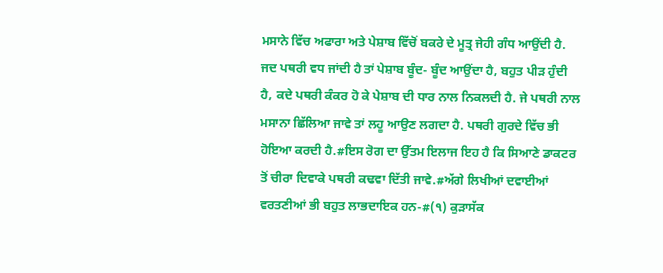ਮਸਾਨੇ ਵਿੱਚ ਅਫਾਰਾ ਅਤੇ ਪੇਸ਼ਾਬ ਵਿੱਚੋਂ ਬਕਰੇ ਦੇ ਮੂਤ੍ਰ ਜੇਹੀ ਗੰਧ ਆਉਂਦੀ ਹੈ. ਜਦ ਪਥਰੀ ਵਧ ਜਾਂਦੀ ਹੈ ਤਾਂ ਪੇਸ਼ਾਬ ਬੂੰਦ- ਬੂੰਦ ਆਉਂਦਾ ਹੈ, ਬਹੁਤ ਪੀੜ ਹੁੰਦੀ ਹੈ, ਕਦੇ ਪਥਰੀ ਕੰਕਰ ਹੋ ਕੇ ਪੇਸ਼ਾਬ ਦੀ ਧਾਰ ਨਾਲ ਨਿਕਲਦੀ ਹੈ. ਜੇ ਪਥਰੀ ਨਾਲ ਮਸਾਨਾ ਛਿੱਲਿਆ ਜਾਵੇ ਤਾਂ ਲਹੂ ਆਉਣ ਲਗਦਾ ਹੈ. ਪਥਰੀ ਗੁਰਦੇ ਵਿੱਚ ਭੀ ਹੋਇਆ ਕਰਦੀ ਹੈ.#ਇਸ ਰੋਗ ਦਾ ਉੱਤਮ ਇਲਾਜ ਇਹ ਹੈ ਕਿ ਸਿਆਣੇ ਡਾਕਟਰ ਤੋਂ ਚੀਰਾ ਦਿਵਾਕੇ ਪਥਰੀ ਕਢਵਾ ਦਿੱਤੀ ਜਾਵੇ.#ਅੱਗੇ ਲਿਖੀਆਂ ਦਵਾਈਆਂ ਵਰਤਣੀਆਂ ਭੀ ਬਹੁਤ ਲਾਭਦਾਇਕ ਹਨ-#(੧) ਕੁੜਾਸੱਕ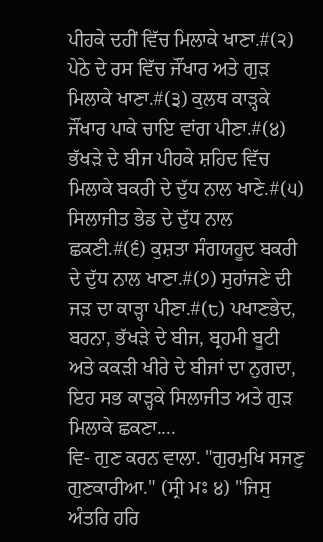ਪੀਹਕੇ ਦਹੀਂ ਵਿੱਚ ਮਿਲਾਕੇ ਖਾਣਾ.#(੨) ਪੇਠੇ ਦੇ ਰਸ ਵਿੱਚ ਜੌਂਖਾਰ ਅਤੇ ਗੁੜ ਮਿਲਾਕੇ ਖਾਣਾ.#(੩) ਕੁਲਥ ਕਾੜ੍ਹਕੇ ਜੌਂਖਾਰ ਪਾਕੇ ਚਾਇ ਵਾਂਗ ਪੀਣਾ.#(੪) ਭੱਖੜੇ ਦੇ ਬੀਜ ਪੀਹਕੇ ਸ਼ਹਿਦ ਵਿੱਚ ਮਿਲਾਕੇ ਬਕਰੀ ਦੇ ਦੁੱਧ ਨਾਲ ਖਾਣੇ.#(੫) ਸਿਲਾਜੀਤ ਭੇਡ ਦੇ ਦੁੱਧ ਨਾਲ ਛਕਣੀ.#(੬) ਕੁਸ਼ਤਾ ਸੰਗਯਹੂਦ ਬਕਰੀ ਦੇ ਦੁੱਧ ਨਾਲ ਖਾਣਾ.#(੭) ਸੁਹਾਂਜਣੇ ਦੀ ਜੜ ਦਾ ਕਾੜ੍ਹਾ ਪੀਣਾ.#(੮) ਪਖਾਣਭੇਦ, ਬਰਨਾ, ਭੱਖੜੇ ਦੇ ਬੀਜ, ਬ੍ਰਹਮੀ ਬੂਟੀ ਅਤੇ ਕਕੜੀ ਖੀਰੇ ਦੇ ਬੀਜਾਂ ਦਾ ਨੁਗਦਾ, ਇਹ ਸਭ ਕਾੜ੍ਹਕੇ ਸਿਲਾਜੀਤ ਅਤੇ ਗੁੜ ਮਿਲਾਕੇ ਛਕਣਾ....
ਵਿ- ਗੁਣ ਕਰਨ ਵਾਲਾ. "ਗੁਰਮੁਖਿ ਸਜਣੁ ਗੁਣਕਾਰੀਆ." (ਸ੍ਰੀ ਮਃ ੪) "ਜਿਸੁ ਅੰਤਰਿ ਹਰਿ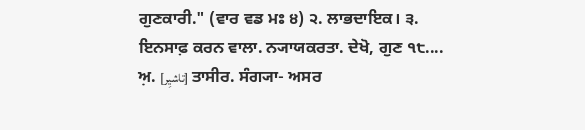ਗੁਣਕਾਰੀ." (ਵਾਰ ਵਡ ਮਃ ੪) ੨. ਲਾਭਦਾਇਕ। ੩. ਇਨਸਾਫ਼ ਕਰਨ ਵਾਲਾ. ਨ੍ਯਾਯਕਰਤਾ. ਦੇਖੋ, ਗੁਣ ੧੮....
ਅ਼. [تاشیِر] ਤਾਸੀਰ. ਸੰਗ੍ਯਾ- ਅਸਰ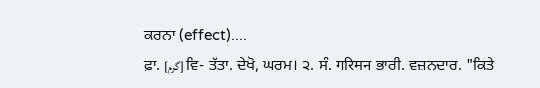ਕਰਨਾ (effect)....
ਫ਼ਾ. [گرم] ਵਿ- ਤੱਤਾ. ਦੇਖੋ, ਘਰਮ। ੨. ਸੰ. गरिमन ਭਾਰੀ. ਵਜ਼ਨਦਾਰ. "ਕਿਤੇ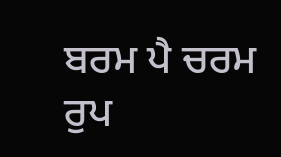ਬਰਮ ਪੈ ਚਰਮ ਰੁਪ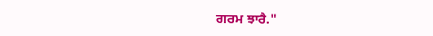ਗਰਮ ਝਾਰੈ."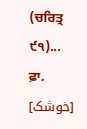(ਚਰਿਤ੍ਰ ੯੧)...
ਫ਼ਾ. [خوشک]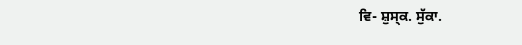ਵਿ- ਸ਼ੁਸ੍ਕ. ਸੁੱਕਾ.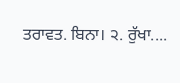ਤਰਾਵਤ. ਬਿਨਾ। ੨. ਰੁੱਖਾ....